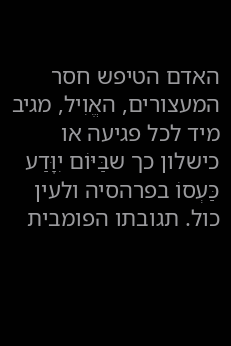האדם הטיפש חסר המעצורים, האֱוִיל, מגיב מיד לכל פגיעה או כישלון כך שבַּיּוֹם יִוָּדַע כַּעְסוֹ בפרהסיה ולעין כול. תגובתו הפומבית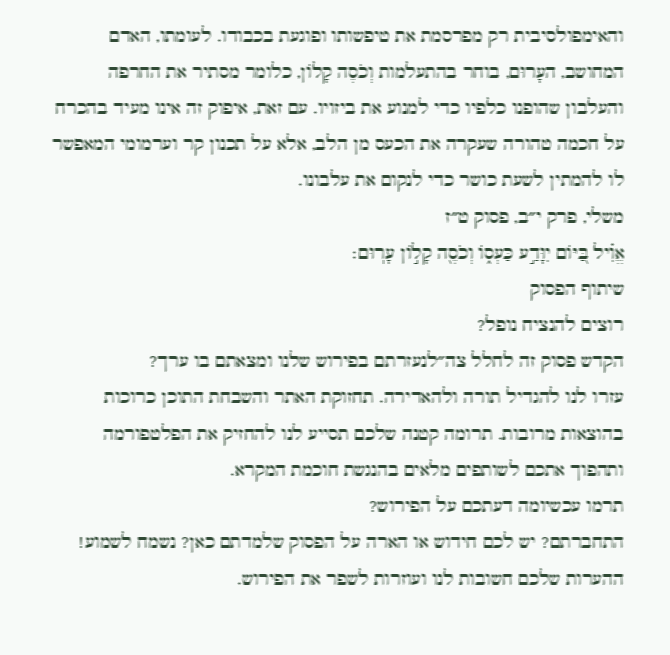והאימפולסיבית רק מפרסמת את טיפשותו ופוגעת בכבודו. לעומתו, האדם המחושב, העָרוּם, בוחר בהתעלמות וְכֹסֶה קָלוֹן, כלומר מסתיר את החרפה והעלבון שהופנו כלפיו כדי למנוע את ביזויו. עם זאת, איפוק זה אינו מעיד בהכרח על חכמה טהורה שעקרה את הכעס מן הלב, אלא על תכנון קר וערמומי המאפשר לו להמתין לשעת כושר כדי לנקום את עלבונו.
משלי, פרק י״ב, פסוק ט״ז
אֱוִ֗יל בַּ֭יּוֹם יִוָּדַ֣ע כַּעְס֑וֹ וְכֹסֶ֖ה קָל֣וֹן עָרֽוּם׃
שיתוף הפסוק
רוצים להנציח נופל?
הקדש פסוק זה לחלל צה״לנעזרתם בפירוש שלנו ומצאתם בו ערך?
עזרו לנו להגדיל תורה ולהאדירה. תחזוקת האתר והשבחת התוכן כרוכות בהוצאות מרובות. תרומה קטנה שלכם תסייע לנו להחזיק את הפלטפורמה ותהפוך אתכם לשותפים מלאים בהנגשת חוכמת המקרא.
תרמו עכשיומה דעתכם על הפירוש?
התחברתם? יש לכם חידוש או הארה על הפסוק שלמדתם כאן? נשמח לשמוע!
ההערות שלכם חשובות לנו ועוזרות לשפר את הפירוש.